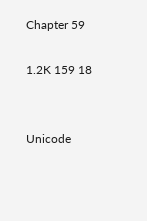Chapter 59

1.2K 159 18


Unicode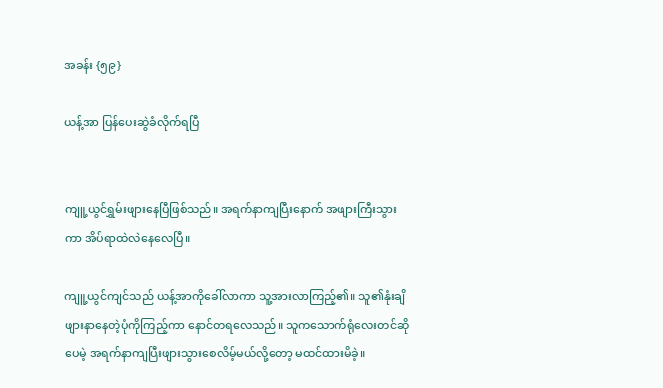အခန်း {၅၉}

ယန့်အာ ပြန်ပေးဆွဲခံလိုက်ရပြီ


ကျူ့ယွင်ရွှမ်းဖျားနေပြီဖြစ်သည်။ အရက်နာကျပြီးနောက် အဖျားကြီးသွားကာ အိပ်ရာထဲလဲနေလေပြီ။

ကျူ့ယွင်ကျင်သည် ယန့်အာကိုခေါ်လာကာ သူ့အားလာကြည့်၏။ သူ၏နုံးချိဖျားနာနေတဲ့ပုံကိုကြည့်ကာ နောင်တရလေသည်။ သူကသောက်ရုံလေးတင်ဆိုပေမဲ့ အရက်နာကျပြီးဖျားသွားစေလိမ့်မယ်လို့တော့ မထင်ထားမိခဲ့။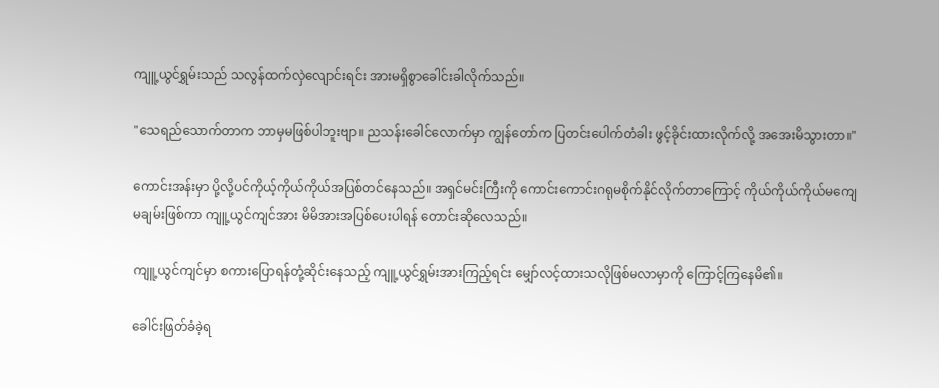ကျူ့ယွင်ရွှမ်းသည် သလွန်ထက်လှဲလျောင်းရင်း အားမရှိစွာခေါင်းခါလိုက်သည်။

"သေရည်သောက်တာက ဘာမှမဖြစ်ပါဘူးဗျာ။ ညသန်း‌ခေါင်‌လောက်မှာ ကျွန်တော်က ပြတင်းပေါက်တံခါး ဖွင့်ခိုင်းထားလိုက်လို့ အအေးမိသွားတာ။"

ကောင်းအန်းမှာ ပို့လို့ပင်ကိုယ့်ကိုယ်ကိုယ်အပြစ်တင်နေသည်။ အရှင်မင်းကြီးကို ကောင်းကောင်းဂရုမစိုက်နိုင်လိုက်တာကြောင့် ကိုယ်ကိုယ်ကိုယ်မကျေမချမ်းဖြစ်ကာ ကျူ့ယွင်ကျင်အား မိမိအားအပြစ်ပေးပါရန် တောင်းဆိုလေသည်။

ကျူ့ယွင်ကျင်မှာ စကားပြောရန်တုံ့ဆိုင်းနေသည့် ကျူ့ယွင်ရွှမ်းအားကြည့်ရင်း မျှော်လင့်ထားသလိုဖြစ်မလာမှာကို ကြောင့်ကြနေမိ၏။

ခေါင်းဖြတ်ခံခဲ့ရ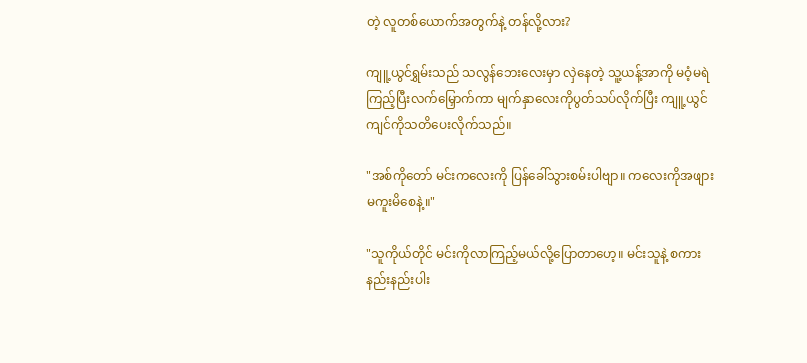တဲ့ လူတစ်ယောက်အတွက်နဲ့ တန်လို့လား?

ကျူ့ယွင်ရွှမ်းသည် သလွန်ဘေးလေးမှာ လှဲနေတဲ့ သူ့ယန့်အာကို မဝံ့မရဲကြည့်ပြီးလက်မြှောက်ကာ မျက်နှာလေးကိုပွတ်သပ်လိုက်ပြီး ကျူ့ယွင်ကျင်ကိုသတိပေးလိုက်သည်။

"အစ်ကိုတော် မင်းကလေးကို ပြန်ခေါ်သွားစမ်းပါဗျာ။ ကလေးကိုအဖျားမကူးမိစေနဲ့။"

"သူကိုယ်တိုင် မင်းကိုလာကြည့်မယ်လို့ပြောတာဟေ့။ မင်းသူနဲ့ စကားနည်းနည်းပါး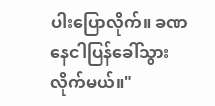ပါးပြောလိုက်။ ခဏနေငါပြန်ခေါ်သွားလိုက်မယ်။"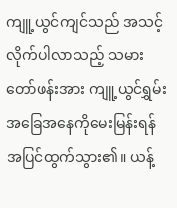ကျူ့ယွင်ကျင်သည် အသင့်လိုက်ပါလာသည့် သမားတော်ဖန်းအား ကျူ့ယွင်ရွှမ်း အခြေအနေကိုမေးမြန်းရန် အပြင်ထွက်သွား၏။ ယန့်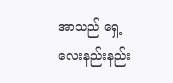အာသည် ရှေ့လေးနည်းနည်း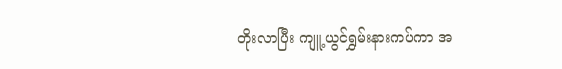တိုးလာပြီး ကျူ့ယွင်ရွှမ်းနားကပ်ကာ အ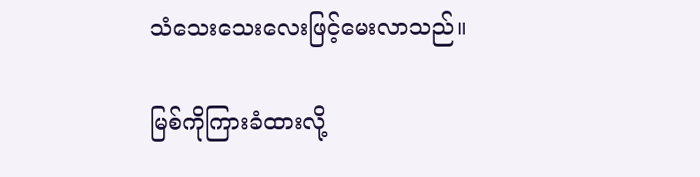သံသေးသေးလေးဖြင့်မေးလာသည်။

မြစ်ကိုကြားခံထားလို့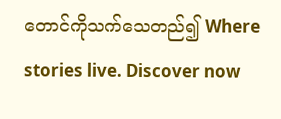တောင်ကိုသက်သေတည်၍ Where stories live. Discover now